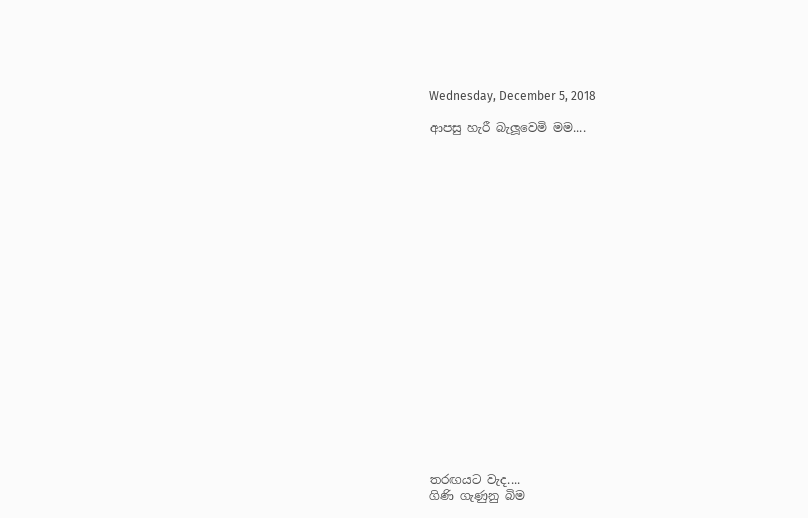Wednesday, December 5, 2018

ආපසු හැරී බැලූවෙමි මම....





















තරඟයට වැද....
ගිණි ගැණුනු බිම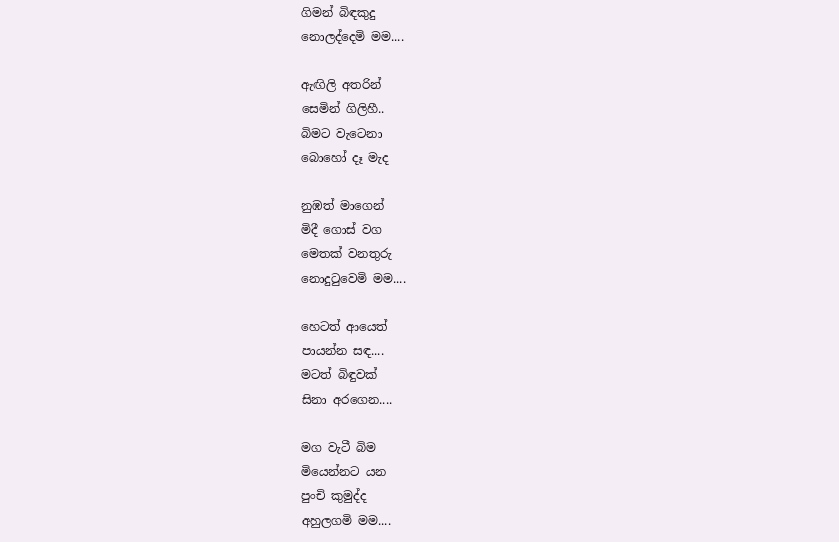ගිමන් බිඳකුදු
නොලද්දෙමි මම....

ඇඟිලි අතරින්
සෙමින් ගිලිහී..
බිමට වැටෙනා
බොහෝ දෑ මැද

නුඹත් මාගෙන්
මිදී ගොස් වග
මෙතක් වනතුරු
නොදුටුවෙමි මම....

හෙටත් ආයෙත්
පායන්න සඳ....
මටත් බිඳුවක්
සිනා අරගෙන....

මග වැටී බිම
මියෙන්නට යන
පුංචි කුමුද්ද
අහුලගමි මම....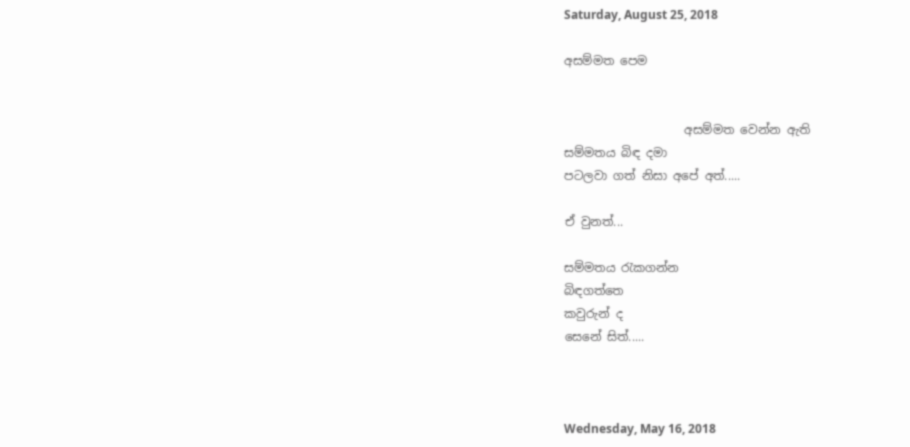Saturday, August 25, 2018

අසම්මත පෙම


                    අසම්මත වෙන්න ඇති
සම්මතය බිඳ දමා
පටලවා ගත් නිසා අපේ අත්.....

ඒ වුනත්...

සම්මතය රැකගන්න
බිඳගත්තෙ
කවුරුන් ද
සෙනේ සිත්.....



Wednesday, May 16, 2018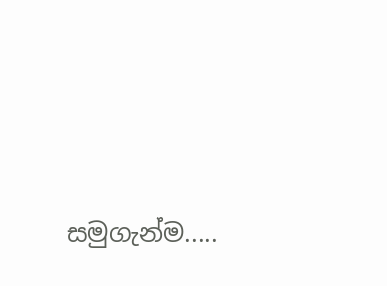සමුගැන්ම.....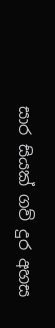සාර සියක් ගව් දුර අහස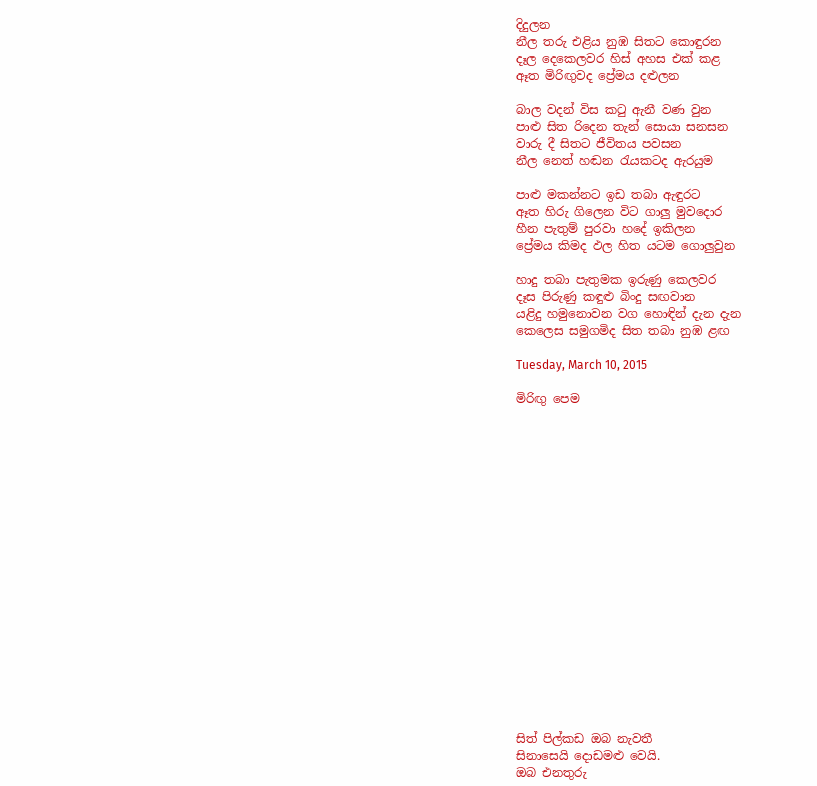දිදුලන
නීල තරු එළිය නුඹ සිතට කොඳුරන
දෑල දෙකෙලවර හිස් අහස එක් කළ
ඈත මිරිඟුවද ප්‍රේමය දළුලන

බාල වදන් විස කටු ඇනී වණ වුන
පාළු සිත රිදෙන තැන් සොයා සනසන
වාරු දී සිතට ජීවිතය පවසන
නීල නෙත් හඬන රැයකටද ඇරයුම

පාළු මකන්නට ඉඩ තබා ඇඳුරට
ඈත හිරු ගිලෙන විට ගාලු මුවදොර
හීන පැතුම් පුරවා හදේ ඉකිලන
ප්‍රේමය කිමද ඵල හිත යටම ගොලුවුන

හාදු තබා පැතුමක ඉරුණු කෙලවර
දෑස පිරුණු කඳුළු බිංදු සඟවාන
යළිදු හමුනොවන වග හොඳින් දැන දැන
කෙලෙස සමුගමිද සිත තබා නුඹ ළඟ

Tuesday, March 10, 2015

මිරිඟු පෙම



















සිත් පිල්කඩ ඔබ නැවතී
සිනාසෙයි දොඩමළු වෙයි.
ඔබ එනතුරු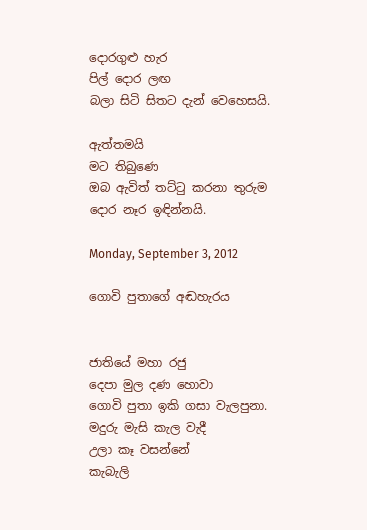දොරගුළු හැර
පිල් දොර ලඟ
බලා සිටි සිතට දැන් වෙහෙසයි.

ඇත්තමයි
මට තිබුණෙ
ඔබ ඇවිත් තට්ටු කරනා තුරුම
දොර නෑර ඉඳින්නයි.

Monday, September 3, 2012

ගොවි පුතාගේ අඬහැරය


ජාතියේ මහා රජු
දෙපා මුල දණ හොවා
ගොවි පුතා ඉකි ගසා වැලපුනා.
මදුරු මැසි කැල වැදී
උලා කෑ වසන්නේ
කැබැලි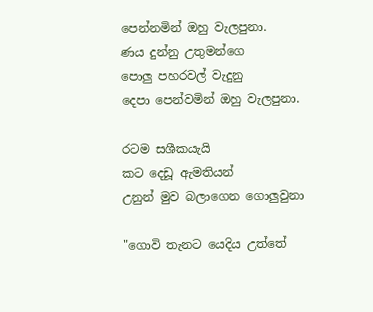පෙන්නමින් ඔහු වැලපුනා.
ණය දුන්නු උතුමන්ගෙ
පොලු පහරවල් වැදුනු
දෙපා පෙන්වමින් ඔහු වැලපුනා.

රටම සශීක‍යැයි
කට දෙඩූ ඇමතියන්
උනුන් මුව බලාගෙන ගොලුවුනා

"ගොවි තැනට යෙදිය උත්තේ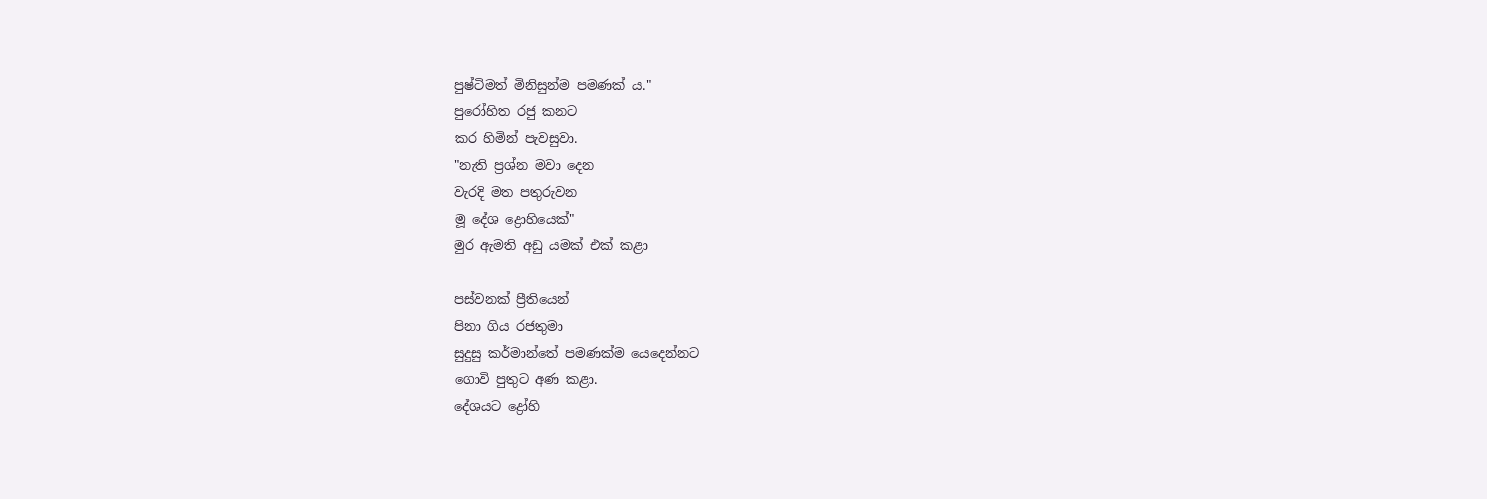පුෂ්ටිමත් මිනිසුන්ම පමණක් ය."
පුරෝහිත රජු කනට
කර හිමින් පැවසුවා.
"නැති ප්‍රශ්න මවා දෙන
වැරදි මත පතුරුවන
මූ දේශ ද්‍රොහියෙක්"
මුර ඇමති අඩු යමක් එක් කළා

පස්වනක් ප්‍රීතියෙන්
පිනා ගිය රජතුමා
සුදුසු කර්මාන්තේ පමණක්ම යෙදෙන්නට
ගොවි පුතුට අණ කළා.
දේශයට ද්‍රෝහි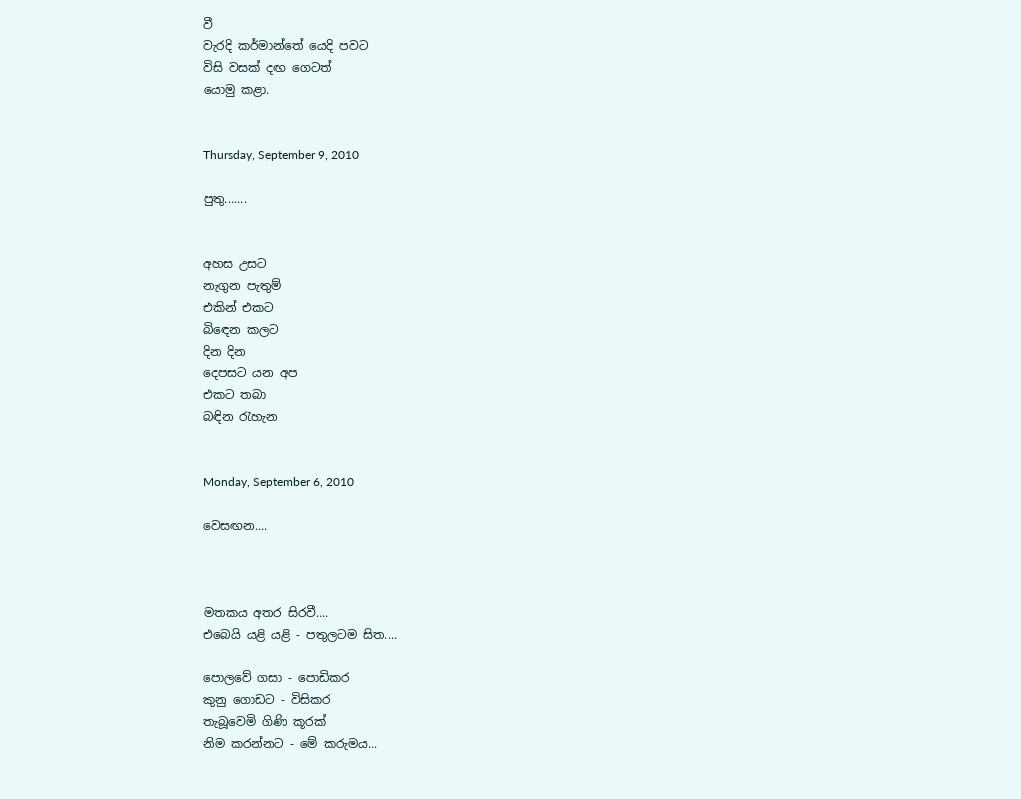වී
වැරදි කර්මාන්තේ යෙදි පවට
විසි වසක් දඟ ගෙටත්
යොමු කළා.


Thursday, September 9, 2010

පුතු.......


අහස උසට
නැගුන පැතුම්
එකින් එකට
බිඳෙන කලට
දින දින
දෙපසට යන අප
එකට තබා
බඳින රැහැන


Monday, September 6, 2010

වෙසඟන....



මතකය අතර සිරවී....
එබෙයි යළි යළි - පතුලටම සිත....

පොලවේ ගසා - පොඩිකර
කුනු ගොඩට - විසිකර
තැබූවෙමි ගිණි කූරක්
නිම කරන්නට - මේ කරුමය...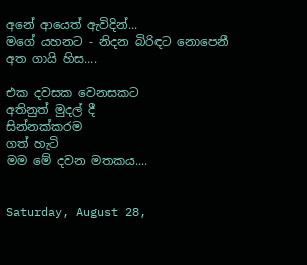අනේ ආයෙත් ඇවිදින්...
මගේ යහනට - නිදන බිරිඳට නොපෙනී
අත ගායි හිස....

එක දවසක වෙනසකට
අතිනුත් මුදල් දී
සින්නක්කරම
ගත් හැටි
මම මේ දවන මතකය....


Saturday, August 28,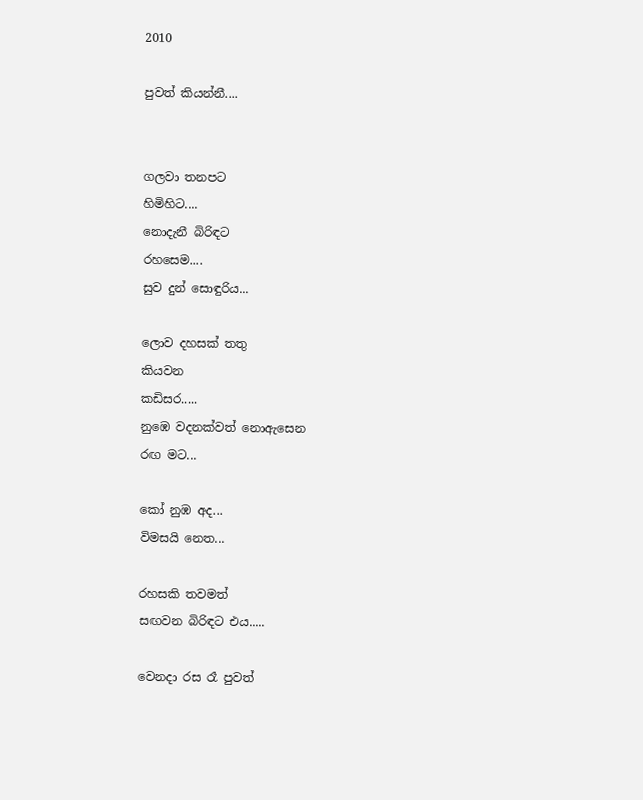2010

පුවත් කියන්නී....


ගලවා තනපට
හිමිහිට....
නොදැනී බිරිඳට
රහසෙම....
සුව දුන් සොඳුරිය...

ලොව දහසක් තතු
කියවන
කඩිසර.....
නුඹෙ වදනක්වත් නොඇසෙන
රඟ මට...

කෝ නුඹ අද...
විමසයි නෙත...

රහසකි තවමත්
සඟවන බිරිඳට එය.....

වෙනදා රස රෑ පුවත්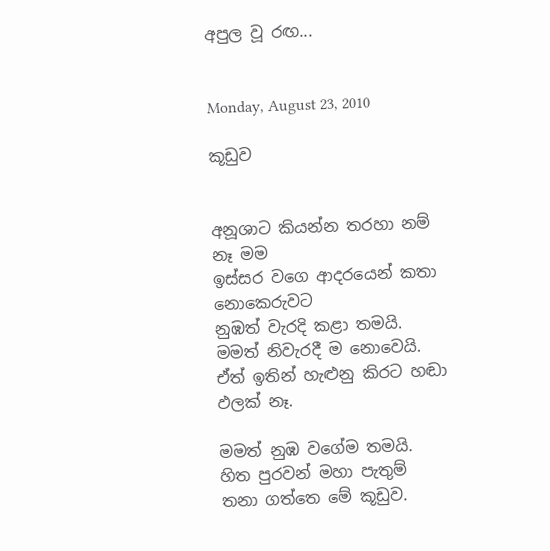අපුල වූ රඟ...


Monday, August 23, 2010

කූඩුව


අනූශාට කියන්න තරහා නම් නෑ මම
ඉස්සර වගෙ ආදරයෙන් කතා නොකෙරුවට
නුඹත් වැරදි කළා තමයි.
මමත් නිවැරදී ම නොවෙයි.
ඒත් ඉතින් හැළුනු කිරට හඬා ඵලක් නෑ.

මමත් නුඹ වගේම තමයි.
හිත පුරවන් මහා පැතුම්
තනා ගත්තෙ මේ කූඩුව.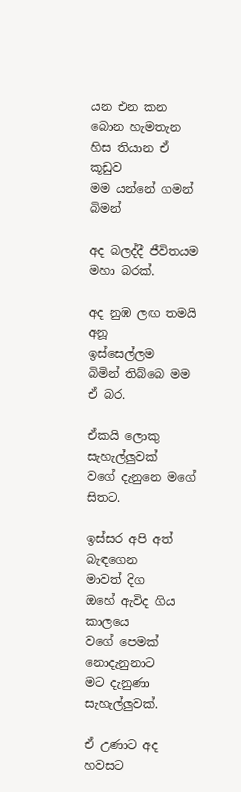යන එන කන බොන හැමතැන
හිස තියාන ඒ කූඩුව
මම යන්නේ ගමන් බිමන්

අද බලද්දී ජීවිතයම
මහා බරක්.

අද නුඹ ලඟ තමයි අනූ
ඉස්සෙල්ලම
බිමින් තිබ්බෙ මම ඒ බර.

ඒකයි ලොකු සැහැල්ලුවක්
වගේ දැනුනෙ මගේ සිතට.

ඉස්සර අපි අත් බැඳගෙන
මාවත් දිග
ඔහේ ඇවිද ගිය කාලයෙ
වගේ පෙමක් නොදැනුනාට
මට දැනුණා සැහැල්ලුවක්.

ඒ උණාට අද හවසට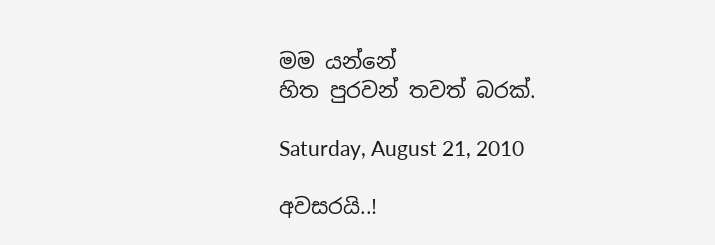මම යන්නේ
හිත පුරවන් තවත් බරක්.

Saturday, August 21, 2010

අවසරයි..!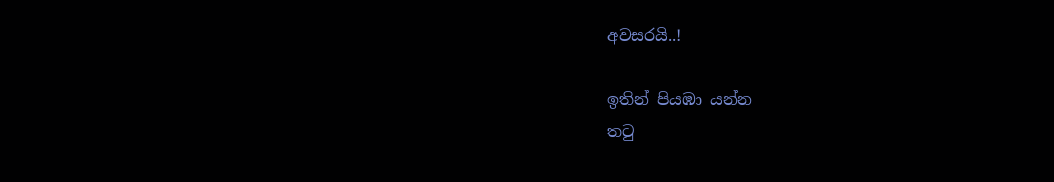අවසරයි..!

ඉතින් පියඹා යන්න
තටු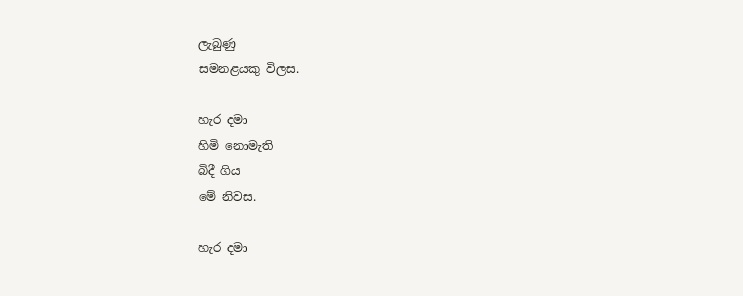ලැබුණු
සමනළයකු විලස.

හැර දමා
හිමි නොමැති
බිදී ගිය
මේ නිවස.

හැර දමා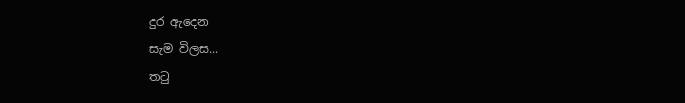දුර ඇදෙන
සැම විලස...
තටු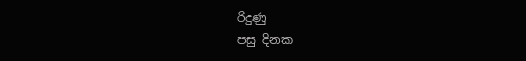රිදුණු
පසු දිනක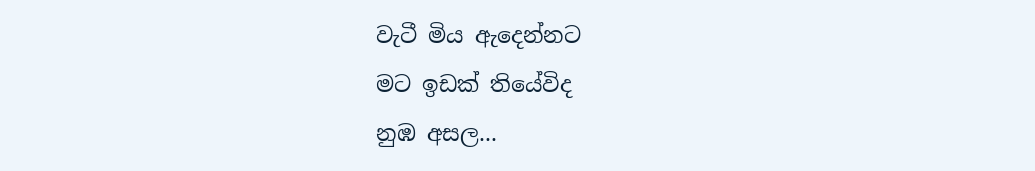වැටී මිය ඇදෙන්නට
මට ඉඩක් තියේවිද
නුඹ අසල...